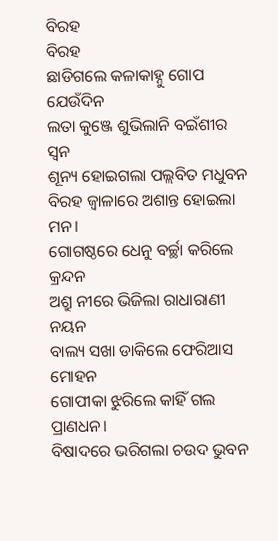ବିରହ
ବିରହ
ଛାଡିଗଲେ କଳାକାହ୍ନୁ ଗୋପ ଯେଉଁଦିନ
ଲତା କୁଞ୍ଜେ ଶୁଭିଲାନି ବଇଁଶୀର ସ୍ବନ
ଶୂନ୍ୟ ହୋଇଗଲା ପଲ୍ଲବିତ ମଧୁବନ
ବିରହ ଜ୍ୱାଳାରେ ଅଶାନ୍ତ ହୋଇଲା ମନ।
ଗୋଗଷ୍ଠରେ ଧେନୁ ବର୍ଚ୍ଛା କରିଲେ କ୍ରନ୍ଦନ
ଅଶ୍ରୁ ନୀରେ ଭିଜିଲା ରାଧାରାଣୀ ନୟନ
ବାଲ୍ୟ ସଖା ଡାକିଲେ ଫେରିଆସ ମୋହନ
ଗୋପୀକା ଝୁରିଲେ କାହିଁ ଗଲ ପ୍ରାଣଧନ।
ବିଷାଦରେ ଭରିଗଲା ଚଉଦ ଭୁବନ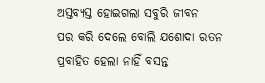ଅସ୍ତବ୍ୟସ୍ତ ହୋଇଗଲା ସବୁରି ଜୀବନ
ପର କରି ଦେଲେ ବୋଲି ଯଶୋଦା ରତନ
ପ୍ରବାହିତ ହେଲା ନାହିଁ ବସନ୍ତ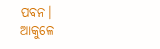ପବନ।
ଆକୁଳେ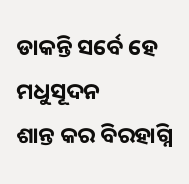ଡାକନ୍ତି ସର୍ବେ ହେ ମଧୁସୂଦନ
ଶାନ୍ତ କର ବିରହାଗ୍ନି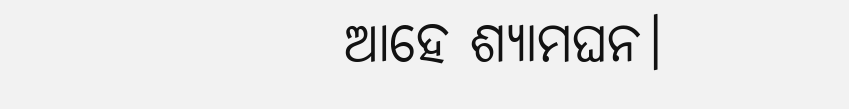ଆହେ ଶ୍ୟାମଘନ।